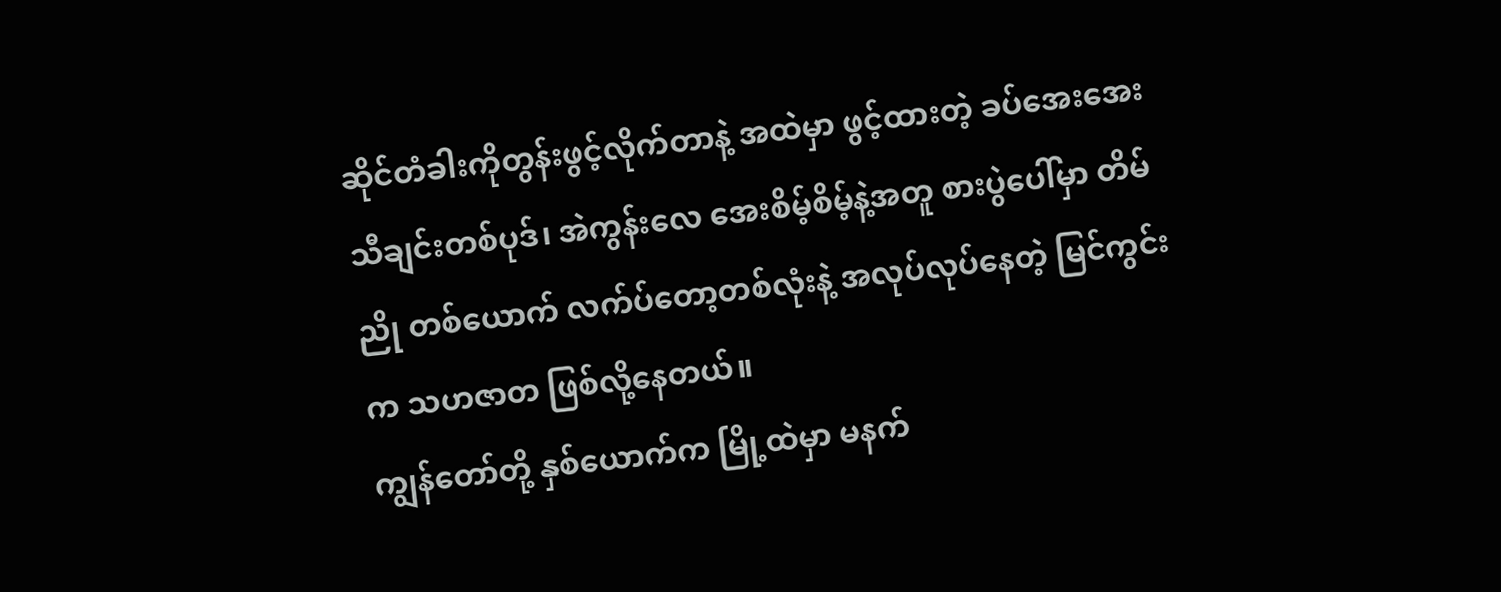ဆိုင်တံခါးကိုတွန်းဖွင့်လိုက်တာနဲ့ အထဲမှာ ဖွင့်ထားတဲ့ ခပ်အေးအေးသီချင်းတစ်ပုဒ်၊ အဲကွန်းလေ အေးစိမ့်စိမ့်နဲ့အတူ စားပွဲပေါ်မှာ တိမ်ညို တစ်ယောက် လက်ပ်တော့တစ်လုံးနဲ့ အလုပ်လုပ်နေတဲ့ မြင်ကွင်းက သဟဇာတ ဖြစ်လို့နေတယ်။
ကျွန်တော်တို့ နှစ်ယောက်က မြို့ထဲမှာ မနက်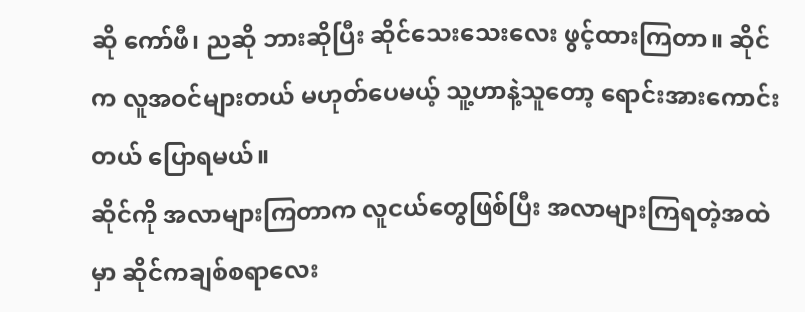ဆို ကော်ဖီ၊ ညဆို ဘားဆိုပြီး ဆိုင်သေးသေးလေး ဖွင့်ထားကြတာ။ ဆိုင်က လူအဝင်များတယ် မဟုတ်ပေမယ့် သူ့ဟာနဲ့သူတော့ ရောင်းအားကောင်းတယ် ပြောရမယ်။
ဆိုင်ကို အလာများကြတာက လူငယ်တွေဖြစ်ပြီး အလာများကြရတဲ့အထဲမှာ ဆိုင်ကချစ်စရာလေး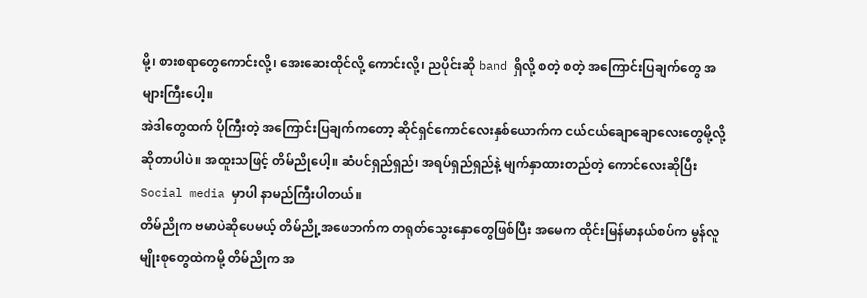မို့၊ စားစရာတွေကောင်းလို့၊ အေးဆေးထိုင်လို့ ကောင်းလို့၊ ညပိုင်းဆို band ရှိလို့ စတဲ့ စတဲ့ အကြောင်းပြချက်တွေ အများကြီးပေါ့။
အဲဒါတွေထက် ပိုကြီးတဲ့ အကြောင်းပြချက်ကတော့ ဆိုင်ရှင်ကောင်လေးနှစ်ယောက်က ငယ်ငယ်ချောချောလေးတွေမို့လို့ ဆိုတာပါပဲ။ အထူးသဖြင့် တိမ်ညိုပေါ့။ ဆံပင်ရှည်ရှည်၊ အရပ်ရှည်ရှည်နဲ့ မျက်နှာထားတည်တဲ့ ကောင်လေးဆိုပြီး Social media မှာပါ နာမည်ကြီးပါတယ်။
တိမ်ညိုက ဗမာပဲဆိုပေမယ့် တိမ်ညို့အဖေဘက်က တရုတ်သွေးနှောတွေဖြစ်ပြီး အမေက ထိုင်းမြန်မာနယ်စပ်က မွန်လူမျိုးစုတွေထဲကမို့ တိမ်ညိုက အ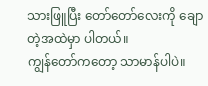သားဖြူပြီး တော်တော်လေးကို ချောတဲ့အထဲမှာ ပါတယ်။
ကျွန်တော်ကတော့ သာမာန်ပါပဲ။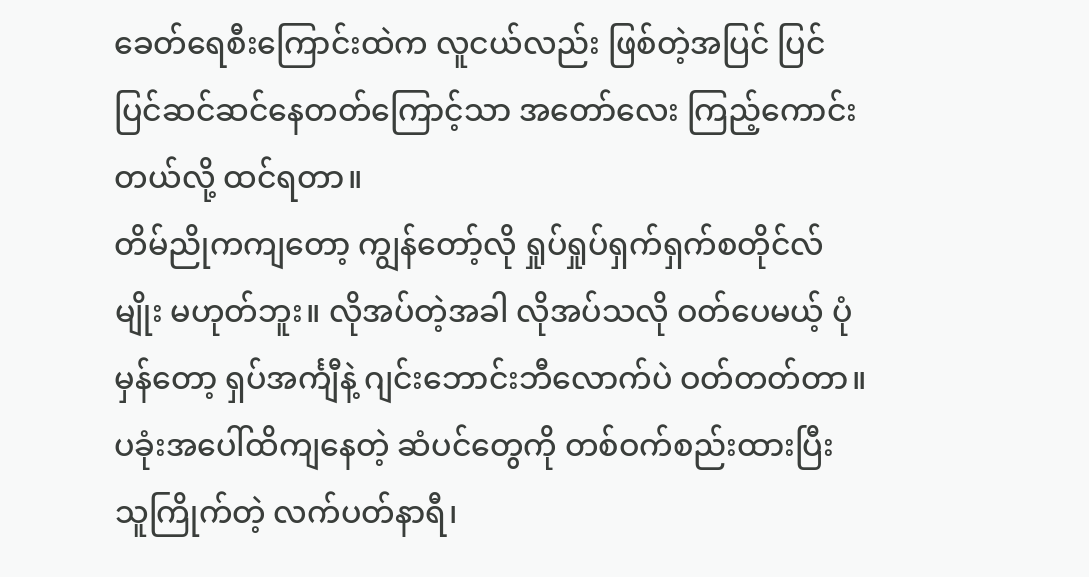ခေတ်ရေစီးကြောင်းထဲက လူငယ်လည်း ဖြစ်တဲ့အပြင် ပြင်ပြင်ဆင်ဆင်နေတတ်ကြောင့်သာ အတော်လေး ကြည့်ကောင်းတယ်လို့ ထင်ရတာ။
တိမ်ညိုကကျတော့ ကျွန်တော့်လို ရှုပ်ရှုပ်ရှက်ရှက်စတိုင်လ်မျိုး မဟုတ်ဘူး။ လိုအပ်တဲ့အခါ လိုအပ်သလို ဝတ်ပေမယ့် ပုံမှန်တော့ ရှပ်အင်္ကျီနဲ့ ဂျင်းဘောင်းဘီလောက်ပဲ ဝတ်တတ်တာ။ ပခုံးအပေါ်ထိကျနေတဲ့ ဆံပင်တွေကို တစ်ဝက်စည်းထားပြီး သူကြိုက်တဲ့ လက်ပတ်နာရီ၊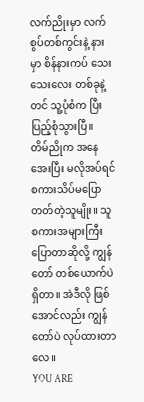လက်ညိုးမှာ လက်စွပ်တစ်ကွင်းနဲ့ နားမှာ စိန်နားကပ် သေးသေးလေး တစ်ခုနဲ့တင် သူ့ပုံစံက ပြီးပြည့်စုံသွားပြီ။
တိမ်ညိုက အနေအေးပြီး မလိုအပ်ရင် စကားသိပ်မပြောတတ်တဲ့သူမျိုး။ သူစကားအများကြီး ပြောတာဆိုလို့ ကျွန်တော် တစ်ယောက်ပဲ ရှိတာ။ အဲဒီလို ဖြစ်အောင်လည်း ကျွန်တော်ပဲ လုပ်ထားတာလေ။
YOU ARE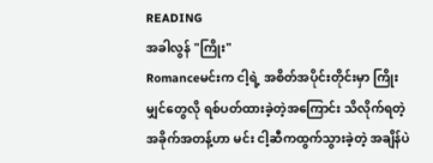READING
အခါလွန် "ကြိုး"
Romanceမင်းက ငါ့ရဲ့ အစိတ်အပိုင်းတိုင်းမှာ ကြိုးမျှင်တွေလို ရစ်ပတ်ထားခဲ့တဲ့အကြောင်း သိလိုက်ရတဲ့အခိုက်အတန့်ဟာ မင်း ငါ့ဆီကထွက်သွားခဲ့တဲ့ အချိန်ပဲ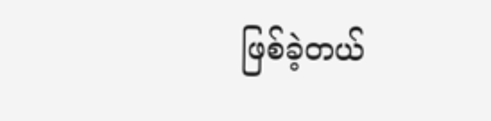ဖြစ်ခဲ့တယ်